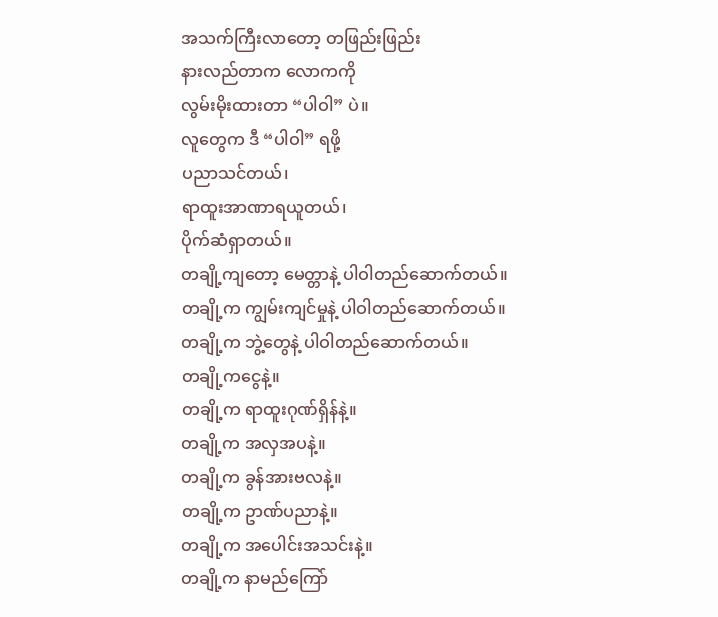အသက်ကြီးလာတော့ တဖြည်းဖြည်း
နားလည်တာက လောကကို
လွမ်းမိုးထားတာ “ပါဝါ” ပဲ။
လူတွေက ဒီ “ပါဝါ” ရဖို့
ပညာသင်တယ်၊
ရာထူးအာဏာရယူတယ်၊
ပိုက်ဆံရှာတယ်။
တချို့ကျတော့ မေတ္တာနဲ့ ပါဝါတည်ဆောက်တယ်။
တချို့က ကျွမ်းကျင်မှုနဲ့ ပါဝါတည်ဆောက်တယ်။
တချို့က ဘွဲ့တွေနဲ့ ပါဝါတည်ဆောက်တယ်။
တချို့ကငွေနဲ့။
တချို့က ရာထူးဂုဏ်ရှိန်နဲ့။
တချို့က အလှအပနဲ့။
တချို့က ခွန်အားဗလနဲ့။
တချို့က ဥာဏ်ပညာနဲ့။
တချို့က အပေါင်းအသင်းနဲ့။
တချို့က နာမည်ကြော်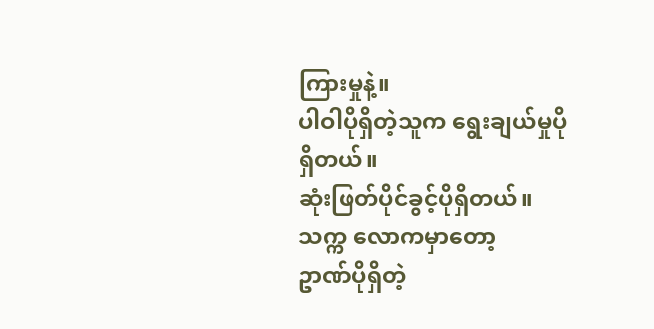ကြားမှုနဲ့။
ပါဝါပိုရှိတဲ့သူက ရွေးချယ်မှုပိုရှိတယ်။
ဆုံးဖြတ်ပိုင်ခွင့်ပိုရှိတယ်။
သက္က လောကမှာတော့
ဥာဏ်ပိုရှိတဲ့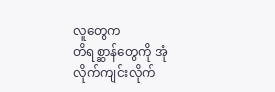လူတွေက
တိရစ္ဆာန်တွေကို အုံလိုက်ကျင်းလိုက်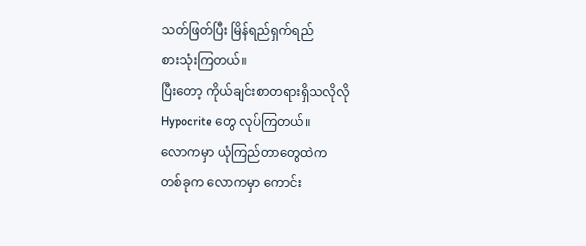သတ်ဖြတ်ပြီး မြိန်ရည်ရှက်ရည်
စားသုံးကြတယ်။
ပြီးတော့ ကိုယ်ချင်းစာတရားရှိသလိုလို
Hypocrite တွေ လုပ်ကြတယ်။
လောကမှာ ယုံကြည်တာတွေထဲက
တစ်ခုက လောကမှာ ကောင်း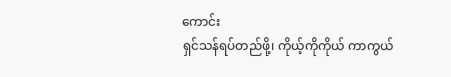ကောင်း
ရှင်သန်ရပ်တည်ဖို့၊ ကိုယ့်ကိုကိုယ် ကာကွယ်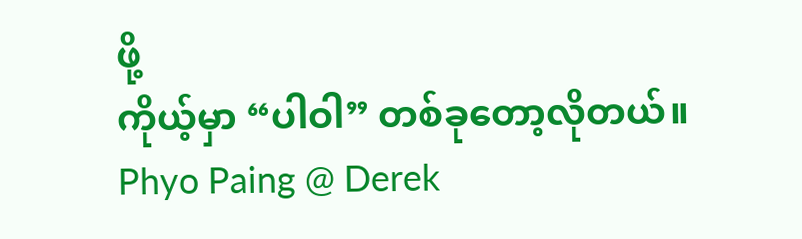ဖို့
ကိုယ့်မှာ “ပါဝါ” တစ်ခုတော့လိုတယ်။
Phyo Paing @ Derek